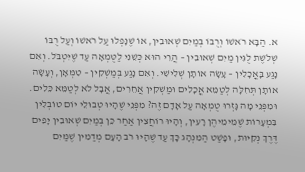א. הַבָּא רֹאשׁוֹ וְרֻבּוֹ בְּמַיִם שְׁאוּבִין, אוֹ שֶׁנָּפְלוּ עַל רֹאשׁוֹ וְעַל רֻבּוֹ שְׁלֹשֶׁת לֻגִּין מַיִם שְׁאוּבִין – הֲרֵי הוּא כְּשֵׁנִי לַטֻּמְאָה עַד שֶׁיִּטְבֹּל. וְאִם נָגַע בָּאֳכָלִין – עָשָׂה אוֹתָן שְׁלִישִׁי. וְאִם נָגַע בְּמַשְׁקִין – טִמְּאָן, וְעָשָׂה אוֹתָן תְּחִלָּה לְטַמֵּא אֳכָלִים וּמַשְׁקִין אֲחֵרִים, אֲבָל לֹא לְטַמֵּא כֵּלִים.
וּמִפְּנֵי מָה גָּזְרוּ טֻמְאָה עַל אָדָם זֶה? מִפְּנֵי שֶׁהָיוּ טְבוּלֵי יוֹם טוֹבְלִין בִּמְעָרוֹת שֶׁמֵּימֵיהֶן רָעִין, וְהָיוּ רוֹחֲצִין אַחַר כֵּן בְּמַיִם שְׁאוּבִין יָפִים דֶּרֶךְ נְקִיּוּת, וּפָשַׁט הַמִּנְהָג כָּךְ עַד שֶׁהָיוּ רֹב הָעָם מְדַמִּין שֶׁמַּיִם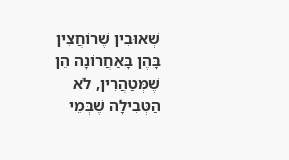שְׁאוּבִין שֶׁרוֹחֲצִין בָּהֶן בָּאַחֲרוֹנָה הֵן שֶׁמְּטַהֲרִין, לֹא הַטְּבִילָה שֶׁבְּמֵי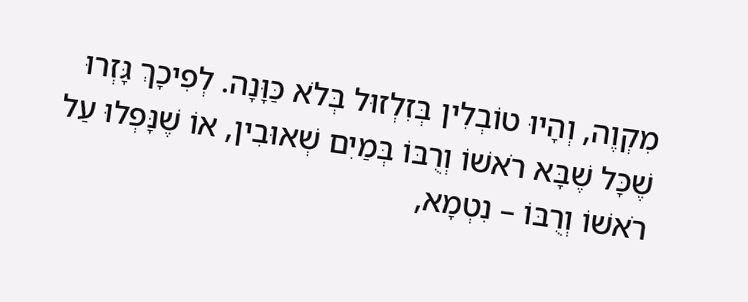מִקְוֶה, וְהָיוּ טוֹבְלִין בְּזִלְזוּל בְּלֹא כַּוָּנָה. לְפִיכָךְ גָּזְרוּ שֶׁכָּל שֶׁבָּא רֹאשׁוֹ וְרֻבּוֹ בְּמַיִם שְׁאוּבִין, אוֹ שֶׁנָּפְלוּ עַל רֹאשׁוֹ וְרֻבּוֹ – נִטְמָא,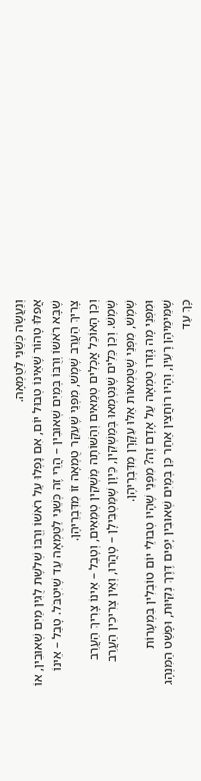וְנַעֲשָׂה כְּשֵׁנִי לַטֻּמְאָה.
אֲפִלּוּ טָהוֹר שֶׁאֵינוֹ טְבוּל יוֹם, אִם נָפְלוּ עַל רֹאשׁוֹ וְרֻבּוֹ שְׁלֹשֶׁת לֻגִּין מַיִם שְׁאוּבִין, אוֹ שֶׁבָּא רֹאשׁוֹ וְרֻבּוֹ בְּמַיִם שְׁאוּבִין – הֲרֵי זֶה כְּשֵׁנִי לַטֻּמְאָה עַד שֶׁיִּטְבֹּל. טָבַל – אֵינוֹ צָרִיךְ הַעֲרֵב שֶׁמֶשׁ, מִפְּנֵי שֶׁעִקַּר טֻמְאָה זוֹ מִדִּבְרֵיהֶן.
וְכֵן הָאוֹכֵל אֳכָלִים טְמֵאִים וְהַשּׁוֹתֶה מַשְׁקִין טְמֵאִים, וְטָבַל – אֵינוֹ צָרִיךְ הַעֲרֵב שֶׁמֶשׁ. וְכֵן כֵּלִים שֶׁנִּטְמְאוּ בְּמַשְׁקִין, כֵּיוָן שֶׁמַּטְבִּילָן – טָהֲרוּ, וְאֵין צְרִיכִין הַעֲרֵב שֶׁמֶשׁ, מִפְּנֵי שֶׁטֻּמְאוֹת אֵלּוּ עִקָּרָן מִדִּבְרֵיהֶן.
וּמִפְּנֵי מָה גָּזְרוּ טֻמְאָה עַל אָדָם זֶה? מִפְּנֵי שֶׁהָיוּ טְבוּלֵי יוֹם טוֹבְלִין בִּמְעָרוֹת שֶׁמֵּימֵיהֶן רָעִין, וְהָיוּ רוֹחֲצִין אַחַר כֵּן בְּמַיִם שְׁאוּבִין יָפִים דֶּרֶךְ נְקִיּוּת, וּפָשַׁט הַמִּנְהָג כָּךְ עַד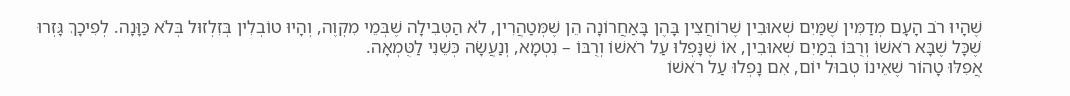שֶׁהָיוּ רֹב הָעָם מְדַמִּין שֶׁמַּיִם שְׁאוּבִין שֶׁרוֹחֲצִין בָּהֶן בָּאַחֲרוֹנָה הֵן שֶׁמְּטַהֲרִין, לֹא הַטְּבִילָה שֶׁבְּמֵי מִקְוֶה, וְהָיוּ טוֹבְלִין בְּזִלְזוּל בְּלֹא כַּוָּנָה. לְפִיכָךְ גָּזְרוּ שֶׁכָּל שֶׁבָּא רֹאשׁוֹ וְרֻבּוֹ בְּמַיִם שְׁאוּבִין, אוֹ שֶׁנָּפְלוּ עַל רֹאשׁוֹ וְרֻבּוֹ – נִטְמָא, וְנַעֲשָׂה כְּשֵׁנִי לַטֻּמְאָה.
אֲפִלּוּ טָהוֹר שֶׁאֵינוֹ טְבוּל יוֹם, אִם נָפְלוּ עַל רֹאשׁוֹ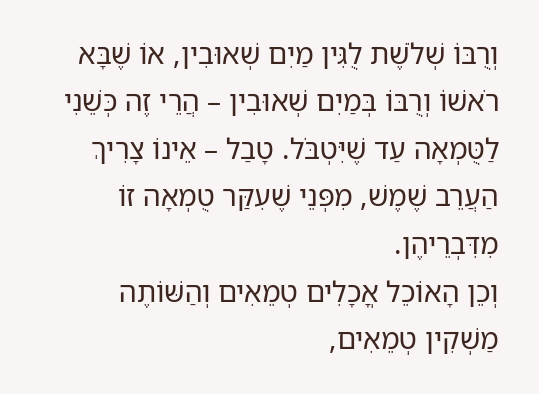וְרֻבּוֹ שְׁלֹשֶׁת לֻגִּין מַיִם שְׁאוּבִין, אוֹ שֶׁבָּא רֹאשׁוֹ וְרֻבּוֹ בְּמַיִם שְׁאוּבִין – הֲרֵי זֶה כְּשֵׁנִי לַטֻּמְאָה עַד שֶׁיִּטְבֹּל. טָבַל – אֵינוֹ צָרִיךְ הַעֲרֵב שֶׁמֶשׁ, מִפְּנֵי שֶׁעִקַּר טֻמְאָה זוֹ מִדִּבְרֵיהֶן.
וְכֵן הָאוֹכֵל אֳכָלִים טְמֵאִים וְהַשּׁוֹתֶה מַשְׁקִין טְמֵאִים,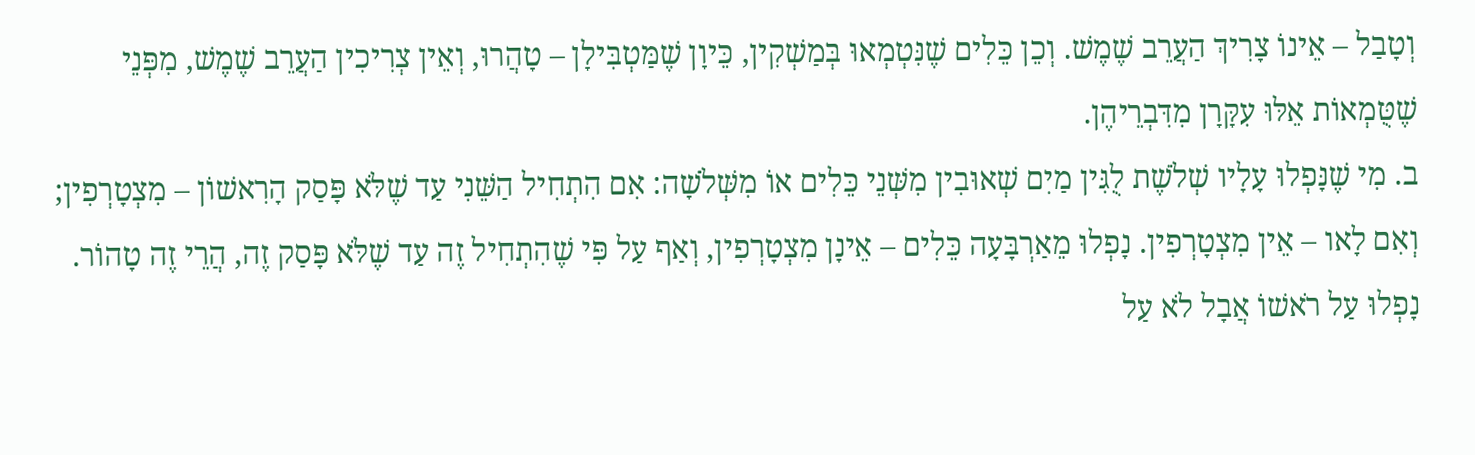וְטָבַל – אֵינוֹ צָרִיךְ הַעֲרֵב שֶׁמֶשׁ. וְכֵן כֵּלִים שֶׁנִּטְמְאוּ בְּמַשְׁקִין, כֵּיוָן שֶׁמַּטְבִּילָן – טָהֲרוּ, וְאֵין צְרִיכִין הַעֲרֵב שֶׁמֶשׁ, מִפְּנֵי שֶׁטֻּמְאוֹת אֵלּוּ עִקָּרָן מִדִּבְרֵיהֶן.
ב. מִי שֶׁנָּפְלוּ עָלָיו שְׁלֹשֶׁת לֻגִּין מַיִם שְׁאוּבִין מִשְּׁנֵי כֵּלִים אוֹ מִשְּׁלֹשָׁה: אִם הִתְחִיל הַשֵּׁנִי עַד שֶׁלֹּא פָּסַק הָרִאשׁוֹן – מִצְטָרְפִין; וְאִם לָאו – אֵין מִצְטָרְפִין. נָפְלוּ מֵאַרְבָּעָה כֵּלִים – אֵינָן מִצְטָרְפִין, וְאַף עַל פִּי שֶׁהִתְחִיל זֶה עַד שֶׁלֹּא פָּסַק זֶה, הֲרֵי זֶה טָהוֹר.
נָפְלוּ עַל רֹאשׁוֹ אֲבָל לֹא עַל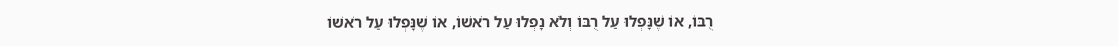רֻבּוֹ, אוֹ שֶׁנָּפְלוּ עַל רֻבּוֹ וְלֹא נָפְלוּ עַל רֹאשׁוֹ, אוֹ שֶׁנָּפְלוּ עַל רֹאשׁוֹ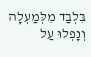בִּלְבַד מִלְּמַעְלָה וְנָפְלוּ עַל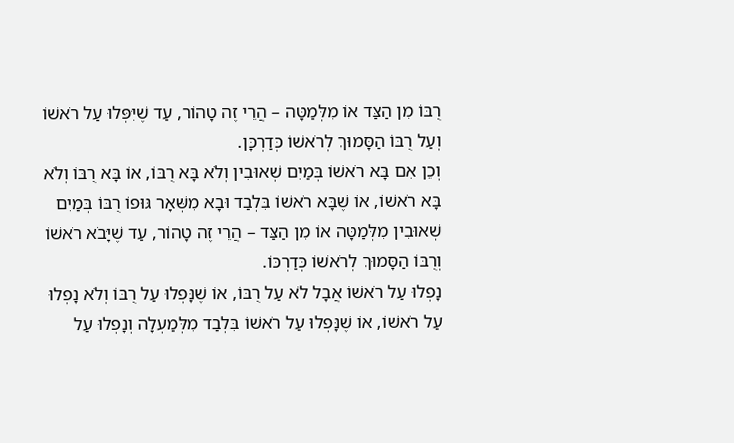רֻבּוֹ מִן הַצַּד אוֹ מִלְּמַטָּה – הֲרֵי זֶה טָהוֹר, עַד שֶׁיִּפְּלוּ עַל רֹאשׁוֹ וְעַל רֻבּוֹ הַסָּמוּךְ לְרֹאשׁוֹ כְּדַרְכָּן.
וְכֵן אִם בָּא רֹאשׁוֹ בְּמַיִם שְׁאוּבִין וְלֹא בָּא רֻבּוֹ, אוֹ בָּא רֻבּוֹ וְלֹא בָּא רֹאשׁוֹ, אוֹ שֶׁבָּא רֹאשׁוֹ בִּלְבַד וּבָא מִשְּׁאָר גּוּפוֹ רֻבּוֹ בְּמַיִם שְׁאוּבִין מִלְּמַטָּה אוֹ מִן הַצַּד – הֲרֵי זֶה טָהוֹר, עַד שֶׁיָּבֹא רֹאשׁוֹ וְרֻבּוֹ הַסָּמוּךְ לְרֹאשׁוֹ כְּדַרְכּוֹ.
נָפְלוּ עַל רֹאשׁוֹ אֲבָל לֹא עַל רֻבּוֹ, אוֹ שֶׁנָּפְלוּ עַל רֻבּוֹ וְלֹא נָפְלוּ עַל רֹאשׁוֹ, אוֹ שֶׁנָּפְלוּ עַל רֹאשׁוֹ בִּלְבַד מִלְּמַעְלָה וְנָפְלוּ עַל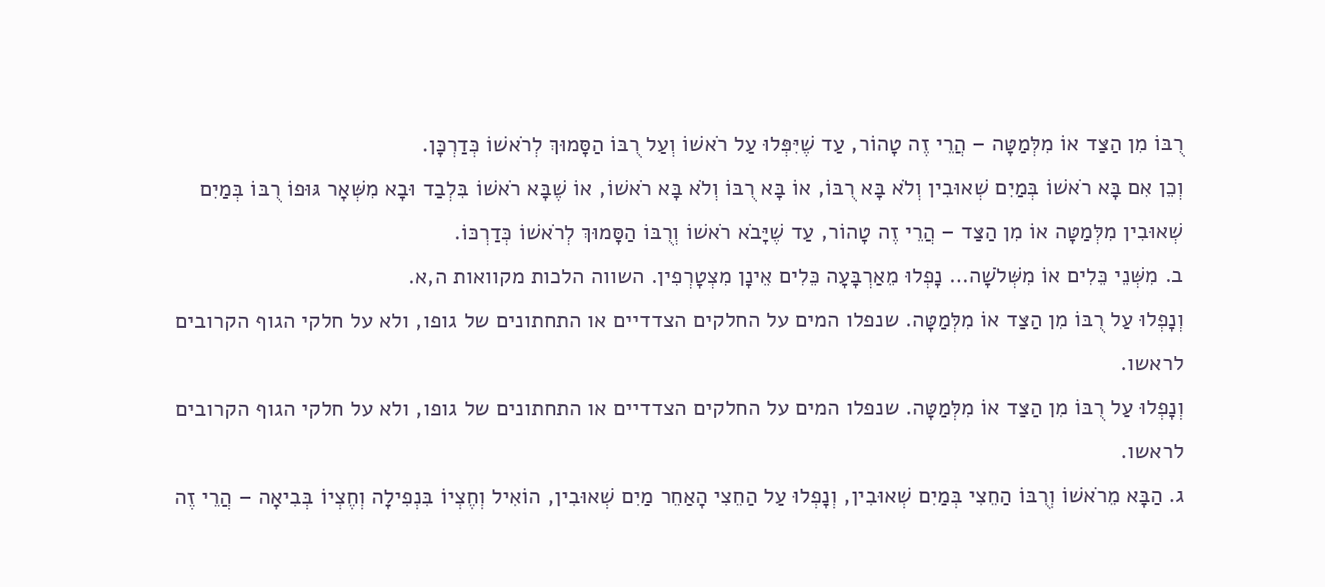רֻבּוֹ מִן הַצַּד אוֹ מִלְּמַטָּה – הֲרֵי זֶה טָהוֹר, עַד שֶׁיִּפְּלוּ עַל רֹאשׁוֹ וְעַל רֻבּוֹ הַסָּמוּךְ לְרֹאשׁוֹ כְּדַרְכָּן.
וְכֵן אִם בָּא רֹאשׁוֹ בְּמַיִם שְׁאוּבִין וְלֹא בָּא רֻבּוֹ, אוֹ בָּא רֻבּוֹ וְלֹא בָּא רֹאשׁוֹ, אוֹ שֶׁבָּא רֹאשׁוֹ בִּלְבַד וּבָא מִשְּׁאָר גּוּפוֹ רֻבּוֹ בְּמַיִם שְׁאוּבִין מִלְּמַטָּה אוֹ מִן הַצַּד – הֲרֵי זֶה טָהוֹר, עַד שֶׁיָּבֹא רֹאשׁוֹ וְרֻבּוֹ הַסָּמוּךְ לְרֹאשׁוֹ כְּדַרְכּוֹ.
ב. מִשְּׁנֵי כֵּלִים אוֹ מִשְּׁלֹשָׁה… נָפְלוּ מֵאַרְבָּעָה כֵּלִים אֵינָן מִצְטָרְפִין. השווה הלכות מקוואות ה,א.
וְנָפְלוּ עַל רֻבּוֹ מִן הַצַּד אוֹ מִלְּמַטָּה. שנפלו המים על החלקים הצדדיים או התחתונים של גופו, ולא על חלקי הגוף הקרובים לראשו.
וְנָפְלוּ עַל רֻבּוֹ מִן הַצַּד אוֹ מִלְּמַטָּה. שנפלו המים על החלקים הצדדיים או התחתונים של גופו, ולא על חלקי הגוף הקרובים לראשו.
ג. הַבָּא מֵרֹאשׁוֹ וְרֻבּוֹ הַחֵצִי בְּמַיִם שְׁאוּבִין, וְנָפְלוּ עַל הַחֵצִי הָאַחֵר מַיִם שְׁאוּבִין, הוֹאִיל וְחֶצְיוֹ בִּנְפִילָה וְחֶצְיוֹ בְּבִיאָה – הֲרֵי זֶה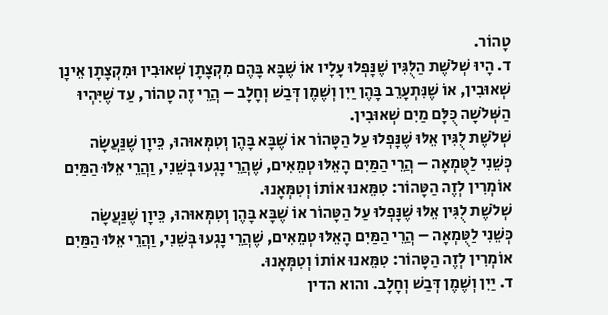טָהוֹר.
ד. הָיוּ שְׁלֹשֶׁת הַלֻּגִּין שֶׁנָּפְלוּ עָלָיו אוֹ שֶׁבָּא בָּהֶם מִקְצָתָן שְׁאוּבִין וּמִקְצָתָן אֵינָן שְׁאוּבִין, אוֹ שֶׁנִּתְעָרֵב בָּהֶן יַיִן וְשֶׁמֶן דְּבַשׁ וְחָלָב – הֲרֵי זֶה טָהוֹר, עַד שֶׁיִּהְיוּ הַשְּׁלֹשָׁה כֻּלָּם מַיִם שְׁאוּבִין.
שְׁלֹשֶׁת לֻגִּין אֵלּוּ שֶׁנָּפְלוּ עַל הַטָּהוֹר אוֹ שֶׁבָּא בָּהֶן וְטִמְּאוּהוּ, כֵּיוָן שֶׁנַּעֲשָׂה כְּשֵׁנִי לַטֻּמְאָה – הֲרֵי הַמַּיִם הָאֵלּוּ טְמֵאִים, שֶׁהֲרֵי נָגְעוּ בְּשֵׁנִי, וַהֲרֵי אֵלּוּ הַמַּיִם אוֹמְרִין לְזֶה הַטָּהוֹר: טִמֵּאנוּ אוֹתוֹ וְטִמְּאָנוּ.
שְׁלֹשֶׁת לֻגִּין אֵלּוּ שֶׁנָּפְלוּ עַל הַטָּהוֹר אוֹ שֶׁבָּא בָּהֶן וְטִמְּאוּהוּ, כֵּיוָן שֶׁנַּעֲשָׂה כְּשֵׁנִי לַטֻּמְאָה – הֲרֵי הַמַּיִם הָאֵלּוּ טְמֵאִים, שֶׁהֲרֵי נָגְעוּ בְּשֵׁנִי, וַהֲרֵי אֵלּוּ הַמַּיִם אוֹמְרִין לְזֶה הַטָּהוֹר: טִמֵּאנוּ אוֹתוֹ וְטִמְּאָנוּ.
ד. יַיִן וְשֶׁמֶן דְּבַשׁ וְחָלָב. והוא הדין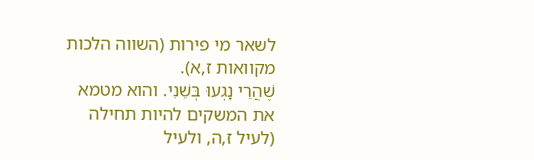לשאר מי פירות (השווה הלכות מקוואות ז,א).
שֶׁהֲרֵי נָגְעוּ בְּשֵׁנִי. והוא מטמא את המשקים להיות תחילה (לעיל ז,ה, ולעיל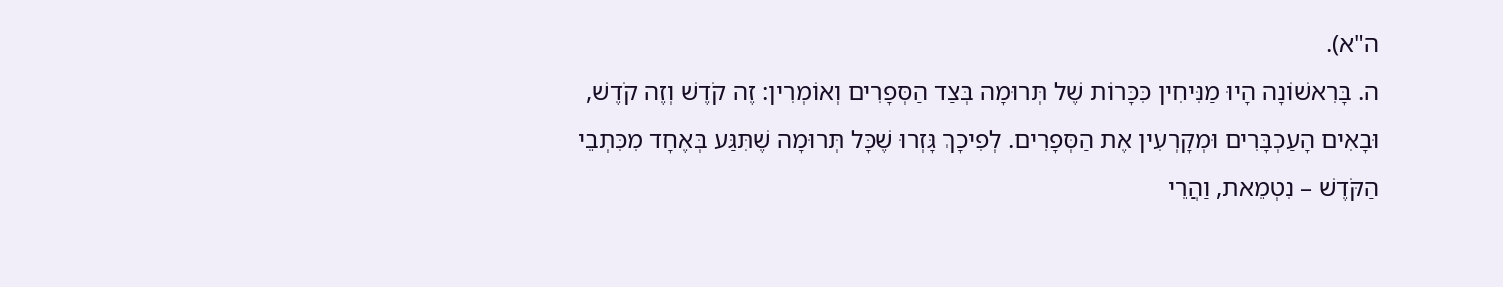ה"א).
ה. בָּרִאשׁוֹנָה הָיוּ מַנִּיחִין כִּכָּרוֹת שֶׁל תְּרוּמָה בְּצַד הַסְּפָרִים וְאוֹמְרִין: זֶה קֹדֶשׁ וְזֶה קֹדֶשׁ, וּבָאִים הָעַכְבָּרִים וּמְקָרְעִין אֶת הַסְּפָרִים. לְפִיכָךְ גָּזְרוּ שֶׁכָּל תְּרוּמָה שֶׁתִּגַּע בְּאֶחָד מִכִּתְבֵי הַקֹּדֶשׁ – נִטְמֵאת, וַהֲרֵי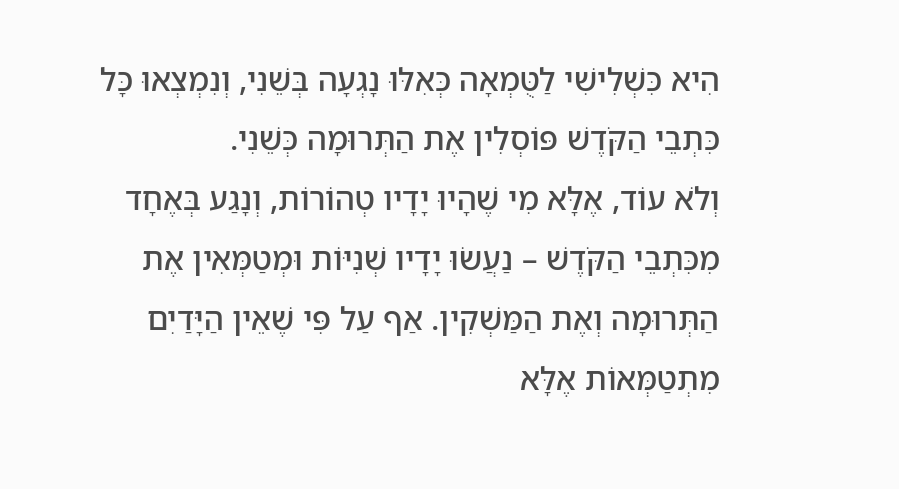הִיא כִּשְׁלִישִׁי לַטֻּמְאָה כְּאִלּוּ נָגְעָה בְּשֵׁנִי, וְנִמְצְאוּ כָּל כִּתְבֵי הַקֹּדֶשׁ פּוֹסְלִין אֶת הַתְּרוּמָה כְּשֵׁנִי.
וְלֹא עוֹד, אֶלָּא מִי שֶׁהָיוּ יָדָיו טְהוֹרוֹת, וְנָגַע בְּאֶחָד מִכִּתְבֵי הַקֹּדֶשׁ – נַעֲשׂוּ יָדָיו שְׁנִיּוֹת וּמְטַמְּאִין אֶת הַתְּרוּמָה וְאֶת הַמַּשְׁקִין. אַף עַל פִּי שֶׁאֵין הַיָּדַיִם מִתְטַמְּאוֹת אֶלָּא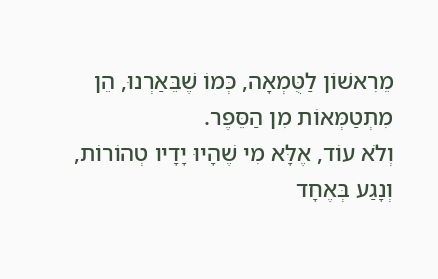מֵרִאשׁוֹן לַטֻּמְאָה, כְּמוֹ שֶׁבֵּאַרְנוּ, הֵן מִתְטַמְּאוֹת מִן הַסֵּפֶר.
וְלֹא עוֹד, אֶלָּא מִי שֶׁהָיוּ יָדָיו טְהוֹרוֹת, וְנָגַע בְּאֶחָד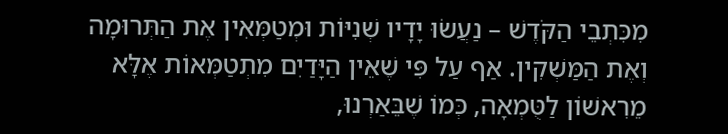מִכִּתְבֵי הַקֹּדֶשׁ – נַעֲשׂוּ יָדָיו שְׁנִיּוֹת וּמְטַמְּאִין אֶת הַתְּרוּמָה וְאֶת הַמַּשְׁקִין. אַף עַל פִּי שֶׁאֵין הַיָּדַיִם מִתְטַמְּאוֹת אֶלָּא מֵרִאשׁוֹן לַטֻּמְאָה, כְּמוֹ שֶׁבֵּאַרְנוּ,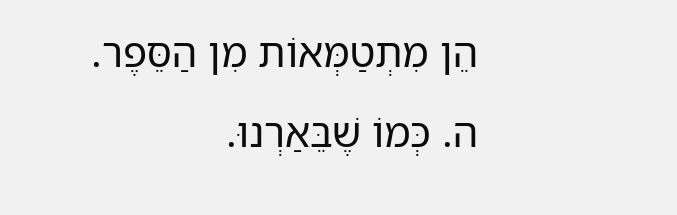הֵן מִתְטַמְּאוֹת מִן הַסֵּפֶר.
ה. כְּמוֹ שֶׁבֵּאַרְנוּ.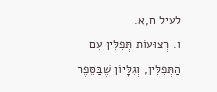לעיל ח,א.
ו. רְצוּעוֹת תְּפִלִּין עִם הַתְּפִלִּין, וְגִלָּיוֹן שֶׁבַּסֵּפֶר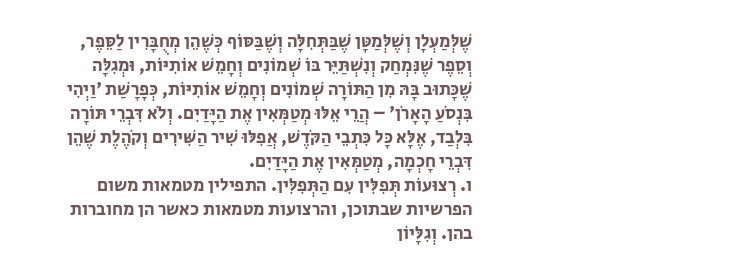שֶׁלְּמַעְלָן וְשֶׁלְּמַטָּן שֶׁבַּתְּחִלָּה וְשֶׁבַּסּוֹף כְּשֶׁהֵן מְחֻבָּרִין לַסֵּפֶר, וְסֵפֶר שֶׁנִּמְחַק וְנִשְׁתַּיֵּר בּוֹ שְׁמוֹנִים וְחָמֵשׁ אוֹתִיּוֹת, וּמְגִלָּה שֶׁכָּתוּב בָּהּ מִן הַתּוֹרָה שְׁמוֹנִים וְחָמֵשׁ אוֹתִיּוֹת, כְּפָרָשַׁת 'וַיְהִי בִּנְסֹעַ הָאָרֹן' – הֲרֵי אֵלּוּ מְטַמְּאִין אֶת הַיָּדַיִם. וְלֹא דִּבְרֵי תּוֹרָה בִּלְבַד, אֶלָּא כָּל כִּתְבֵי הַקֹּדֶשׁ, אֲפִלּוּ שִׁיר הַשִּׁירִים וְקֹהֶלֶת שֶׁהֵן דִּבְרֵי חָכְמָה, מְטַמְּאִין אֶת הַיָּדַיִם.
ו. רְצוּעוֹת תְּפִלִּין עִם הַתְּפִלִּין. התפילין מטמאות משום הפרשיות שבתוכן, והרצועות מטמאות כאשר הן מחוברות בהן. וְגִלָּיוֹן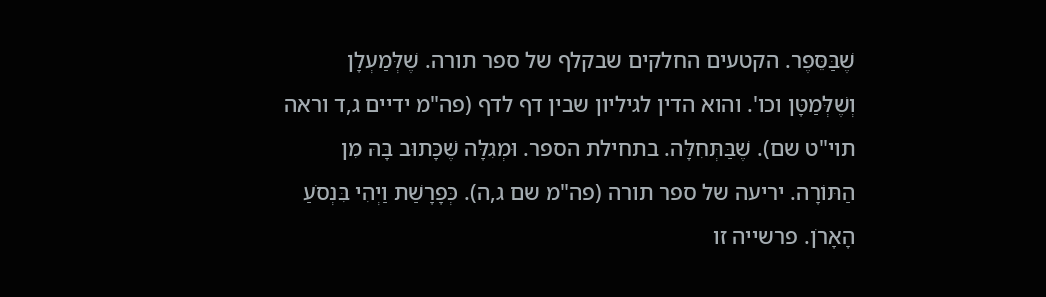שֶׁבַּסֵּפֶר. הקטעים החלקים שבקלף של ספר תורה. שֶׁלְּמַעְלָן וְשֶׁלְּמַטָּן וכו'. והוא הדין לגיליון שבין דף לדף (פה"מ ידיים ג,ד וראה תוי"ט שם). שֶׁבַּתְּחִלָּה. בתחילת הספר. וּמְגִלָּה שֶׁכָּתוּב בָּהּ מִן הַתּוֹרָה. יריעה של ספר תורה (פה"מ שם ג,ה). כְּפָרָשַׁת וַיְהִי בִּנְסֹעַ הָאָרֹן. פרשייה זו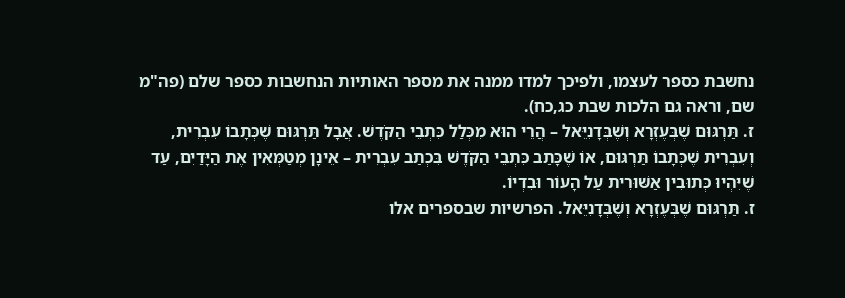נחשבת כספר לעצמו, ולפיכך למדו ממנה את מספר האותיות הנחשבות כספר שלם (פה"מ שם, וראה גם הלכות שבת כג,כח).
ז. תַּרְגּוּם שֶׁבְּעֶזְרָא וְשֶׁבְּדָנִיֵּאל – הֲרֵי הוּא מִכְּלַל כִּתְבֵי הַקֹּדֶשׁ. אֲבָל תַּרְגּוּם שֶׁכְּתָבוֹ עִבְרִית, וְעִבְרִית שֶׁכְּתָבוֹ תַּרְגּוּם, אוֹ שֶׁכָּתַב כִּתְבֵי הַקֹּדֶשׁ בִּכְתַב עִבְרִית – אֵינָן מְטַמְּאִין אֶת הַיָּדַיִם, עַד שֶׁיִּהְיוּ כְּתוּבִין אַשּׁוּרִית עַל הָעוֹר וּבִדְיוֹ.
ז. תַּרְגּוּם שֶׁבְּעֶזְרָא וְשֶׁבְּדָנִיֵּאל. הפרשיות שבספרים אלו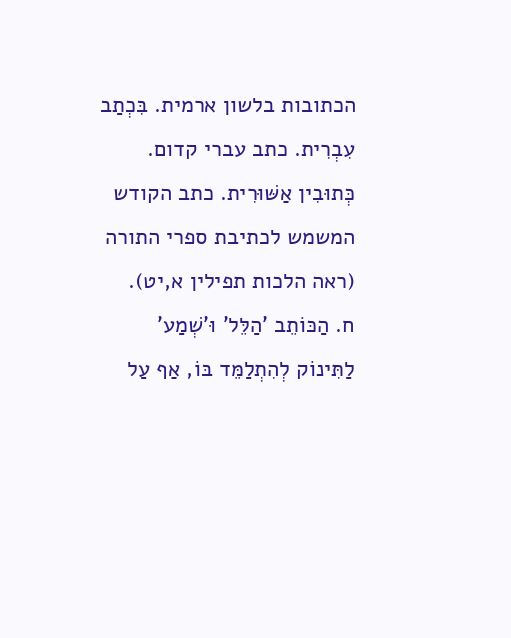הכתובות בלשון ארמית. בִּכְתַב עִבְרִית. כתב עברי קדום. כְּתוּבִין אַשּׁוּרִית. כתב הקודש המשמש לכתיבת ספרי התורה (ראה הלכות תפילין א,יט).
ח. הַכּוֹתֵב 'הַלֵּל' וּ'שְׁמַע' לַתִּינוֹק לְהִתְלַמֵּד בּוֹ, אַף עַל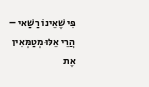פִּי שֶׁאֵינוֹ רַשַּׁאי – הֲרֵי אֵלּוּ מְטַמְּאִין אֶת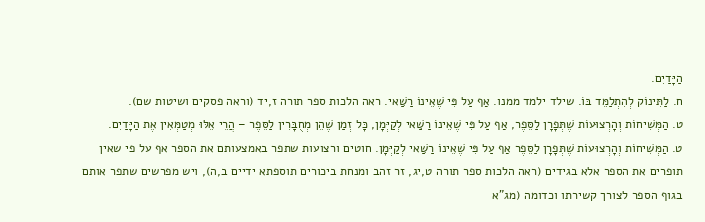הַיָּדַיִם.
ח. לַתִּינוֹק לְהִתְלַמֵּד בּוֹ. שילד ילמד ממנו. אַף עַל פִּי שֶׁאֵינוֹ רַשַּׁאי. ראה הלכות ספר תורה ז,יד (וראה פסקים ושיטות שם).
ט. הַמְּשִׁיחוֹת וְהָרְצוּעוֹת שֶׁתְּפָרָן לַסֵּפֶר, אַף עַל פִּי שֶׁאֵינוֹ רַשַּׁאי לְקַיְּמָן, כָּל זְמַן שֶׁהֵן מְחֻבָּרִין לַסֵּפֶר – הֲרֵי אֵלּוּ מְטַמְּאִין אֶת הַיָּדַיִם.
ט. הַמְּשִׁיחוֹת וְהָרְצוּעוֹת שֶׁתְּפָרָן לַסֵּפֶר אַף עַל פִּי שֶׁאֵינוֹ רַשַּׁאי לְקַיְּמָן. חוטים ורצועות שתפר באמצעותם את הספר אף על פי שאין תופרים את הספר אלא בגידים (ראה הלכות ספר תורה ט,יג, זר זהב ומנחת ביכורים תוספתא ידיים ב,ה), ויש מפרשים שתפר אותם בגוף הספר לצורך קשירתו וכדומה (מג"א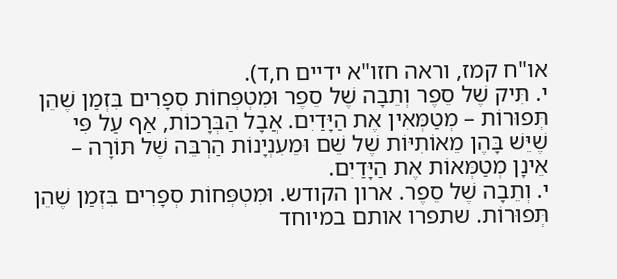או"ח קמז, וראה חזו"א ידיים ח,ד).
י. תִּיק שֶׁל סֵפֶר וְתֵבָה שֶׁל סֵפֶר וּמִטְפְּחוֹת סְפָרִים בִּזְמַן שֶׁהֵן תְּפוּרוֹת – מְטַמְּאִין אֶת הַיָּדַיִם. אֲבָל הַבְּרָכוֹת, אַף עַל פִּי שֶׁיֵּשׁ בָּהֶן מֵאוֹתִיּוֹת שֶׁל שֵׁם וּמֵעִנְיָנוֹת הַרְבֵּה שֶׁל תּוֹרָה – אֵינָן מְטַמְּאוֹת אֶת הַיָּדַיִם.
י. וְתֵבָה שֶׁל סֵפֶר. ארון הקודש. וּמִטְפְּחוֹת סְפָרִים בִּזְמַן שֶׁהֵן תְּפוּרוֹת. שתפרו אותם במיוחד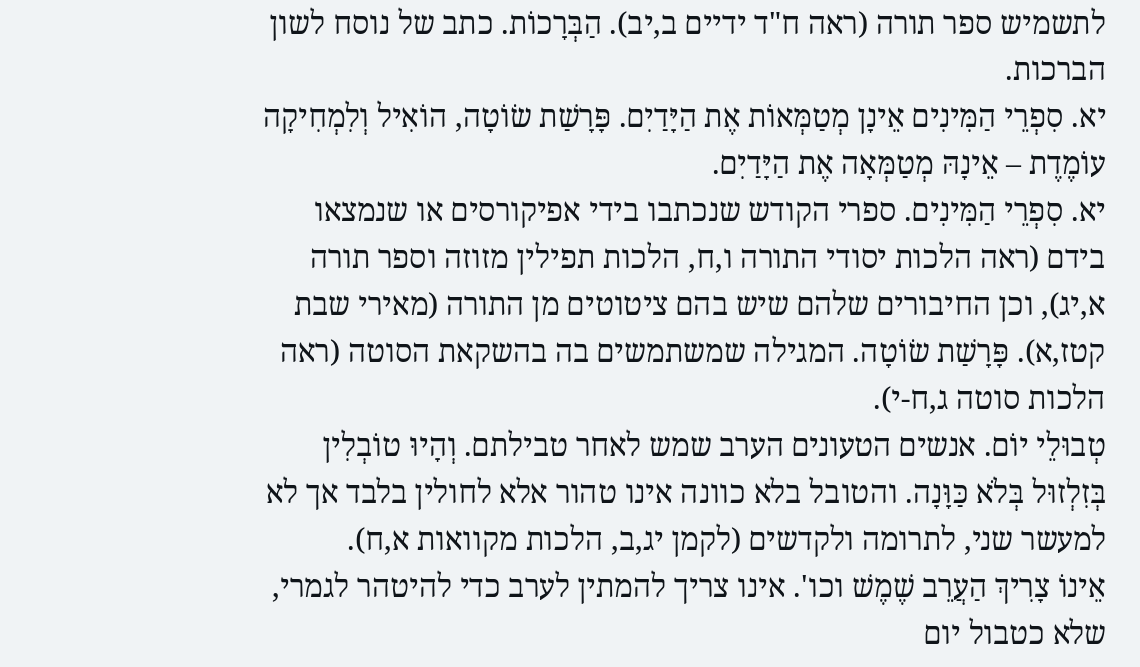לתשמיש ספר תורה (ראה ח"ד ידיים ב,יב). הַבְּרָכוֹת. כתב של נוסח לשון הברכות.
יא. סִפְרֵי הַמִּינִים אֵינָן מְטַמְּאוֹת אֶת הַיָּדַיִם. פָּרָשַׁת שׂוֹטָה, הוֹאִיל וְלִמְחִיקָה עוֹמֶדֶת – אֵינָהּ מְטַמְּאָה אֶת הַיָּדַיִם.
יא. סִפְרֵי הַמִּינִים. ספרי הקודש שנכתבו בידי אפיקורסים או שנמצאו בידם (ראה הלכות יסודי התורה ו,ח, הלכות תפילין מזוזה וספר תורה א,יג), וכן החיבורים שלהם שיש בהם ציטוטים מן התורה (מאירי שבת קטז,א). פָּרָשַׁת שׂוֹטָה. המגילה שמשתמשים בה בהשקאת הסוטה (ראה הלכות סוטה ג,ח-י).
טְבוּלֵי יוֹם. אנשים הטעונים הערב שמש לאחר טבילתם. וְהָיוּ טוֹבְלִין בְּזִלְזוּל בְּלֹא כַּוָּנָה. והטובל בלא כוונה אינו טהור אלא לחולין בלבד אך לא למעשר שני, לתרומה ולקדשים (לקמן יג,ב, הלכות מקוואות א,ח).
אֵינוֹ צָרִיךְ הַעֲרֵב שֶׁמֶשׁ וכו'. אינו צריך להמתין לערב כדי להיטהר לגמרי, שלא כטבול יום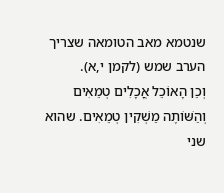שנטמא מאב הטומאה שצריך הערב שמש (לקמן י,א).
וְכֵן הָאוֹכֵל אֳכָלִים טְמֵאִים וְהַשּׁוֹתֶה מַשְׁקִין טְמֵאִים. שהוא שני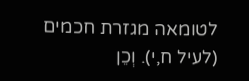לטומאה מגזרת חכמים (לעיל ח,י). וְכֵן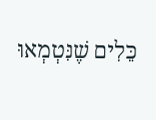כֵּלִים שֶׁנִּטְמְאוּ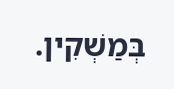בְּמַשְׁקִין.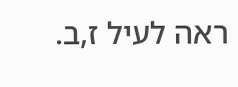ראה לעיל ז,ב.